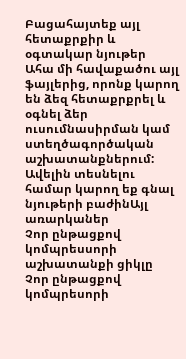Բացահայտեք այլ հետաքրքիր և օգտակար նյութեր
Ահա մի հավաքածու այլ ֆայլերից, որոնք կարող են ձեզ հետաքրքրել և օգնել ձեր ուսումնասիրման կամ ստեղծագործական աշխատանքներում: Ավելին տեսնելու համար կարող եք գնալ նյութերի բաժինԱյլ առարկաներ
Չոր ընթացքով կոմպրեսսորի աշխատանքի ցիկլը
Չոր ընթացքով կոմպրեսորի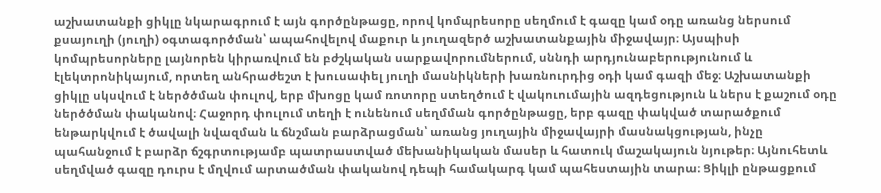աշխատանքի ցիկլը նկարագրում է այն գործընթացը, որով կոմպրեսորը սեղմում է գազը կամ օդը առանց ներսում քսայուղի (յուղի) օգտագործման՝ ապահովելով մաքուր և յուղազերծ աշխատանքային միջավայր։ Այսպիսի կոմպրեսորները լայնորեն կիրառվում են բժշկական սարքավորումներում, սննդի արդյունաբերությունում և էլեկտրոնիկայում, որտեղ անհրաժեշտ է խուսափել յուղի մասնիկների խառնուրդից օդի կամ գազի մեջ։ Աշխատանքի ցիկլը սկսվում է ներծծման փուլով, երբ մխոցը կամ ռոտորը ստեղծում է վակուումային ազդեցություն և ներս է քաշում օդը ներծծման փականով։ Հաջորդ փուլում տեղի է ունենում սեղմման գործընթացը, երբ գազը փակված տարածքում ենթարկվում է ծավալի նվազման և ճնշման բարձրացման՝ առանց յուղային միջավայրի մասնակցության, ինչը պահանջում է բարձր ճշգրտությամբ պատրաստված մեխանիկական մասեր և հատուկ մաշակայուն նյութեր։ Այնուհետև սեղմված գազը դուրս է մղվում արտածման փականով դեպի համակարգ կամ պահեստային տարա։ Ցիկլի ընթացքում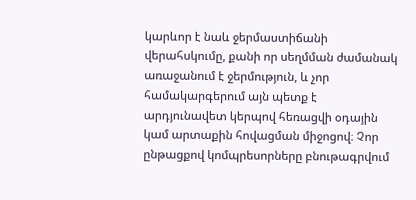կարևոր է նաև ջերմաստիճանի վերահսկումը, քանի որ սեղմման ժամանակ առաջանում է ջերմություն, և չոր համակարգերում այն պետք է արդյունավետ կերպով հեռացվի օդային կամ արտաքին հովացման միջոցով։ Չոր ընթացքով կոմպրեսորները բնութագրվում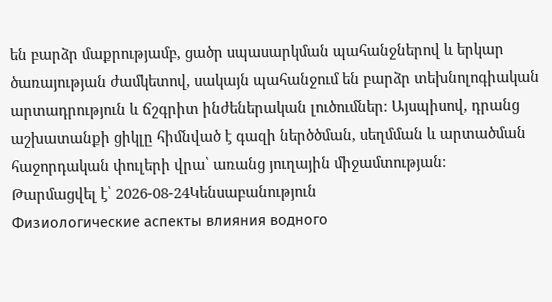են բարձր մաքրությամբ, ցածր սպասարկման պահանջներով և երկար ծառայության ժամկետով, սակայն պահանջում են բարձր տեխնոլոգիական արտադրություն և ճշգրիտ ինժեներական լուծումներ։ Այսպիսով, դրանց աշխատանքի ցիկլը հիմնված է գազի ներծծման, սեղմման և արտածման հաջորդական փուլերի վրա՝ առանց յուղային միջամտության։
Թարմացվել է՝ 2026-08-24Կենսաբանություն
Физиологические аспекты влияния водного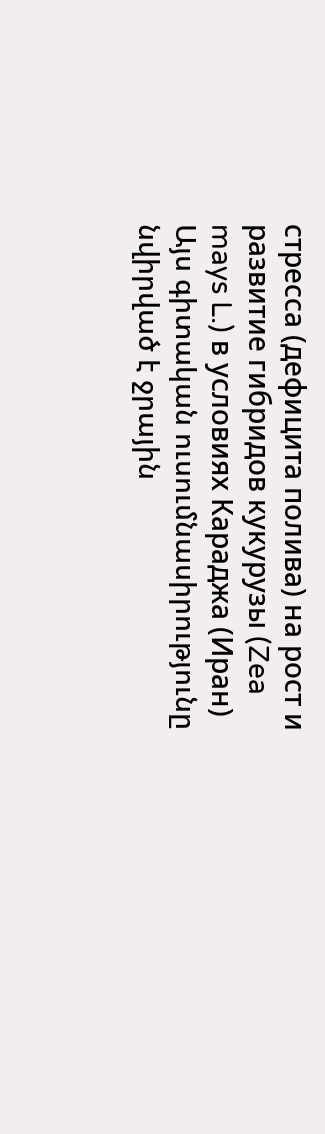стресса (дефицита полива) на рост и развитие гибридов кукурузы (Zea mays L.) в условиях Караджа (Иран)
Այս գիտական ուսումնասիրությունը նվիրված է ջրային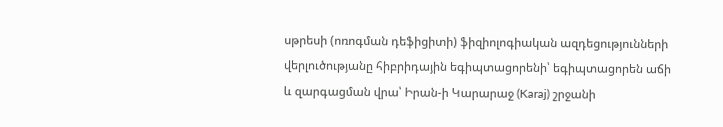սթրեսի (ոռոգման դեֆիցիտի) ֆիզիոլոգիական ազդեցությունների վերլուծությանը հիբրիդային եգիպտացորենի՝ եգիպտացորեն աճի և զարգացման վրա՝ Իրան-ի Կարարաջ (Karaj) շրջանի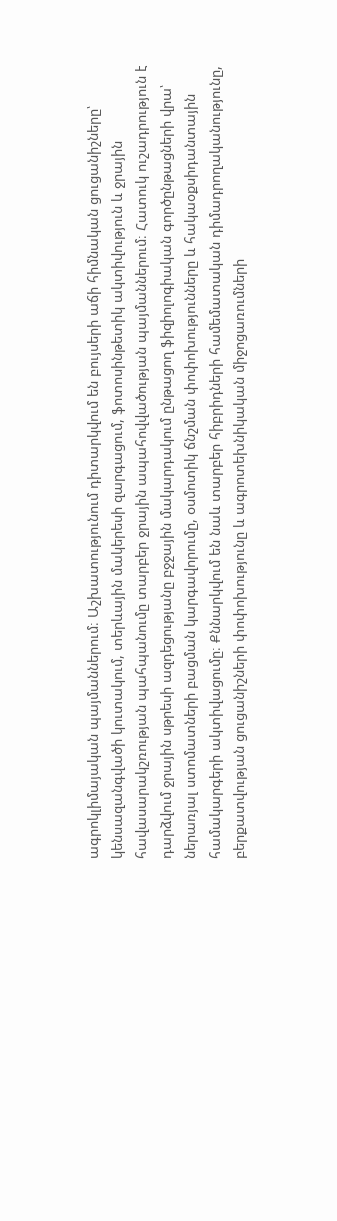ագրոկլիմայական պայմաններում։ Աշխատությունում դիտարկվում են բույսերի աճի հիմնական ցուցանիշները՝ կենսազանգվածի կուտակում, տերևային մակերեսի զարգացում, ֆոտոսինթետիկ ակտիվություն և ջրային հավասարակշռության պահպանումը տարբեր ջրային ապահովվածության պայմաններում։ Հատուկ ուշադրություն է դարձվում ջրային սթրեսի ազդեցությանը բջջային մակարդակում ընթացող ֆիզիոլոգիական գործընթացների վրա՝ ներառյալ ստոմատների բացման կարգավորումը, օսմոտիկ ճնշման փոփոխությունները և հակաօքսիդանտային համակարգերի ակտիվացումը։ Քննարկվում են նաև տարբեր հիբրիդների համեմատական դիմադրողականությունը, բերքատվության ցուցանիշների փոփոխությունը և ագրոտեխնիկական միջոցառումների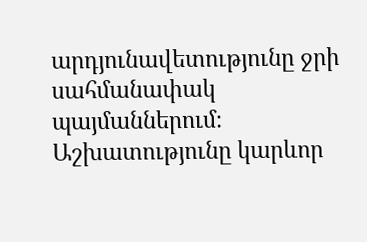արդյունավետությունը ջրի սահմանափակ պայմաններում։ Աշխատությունը կարևոր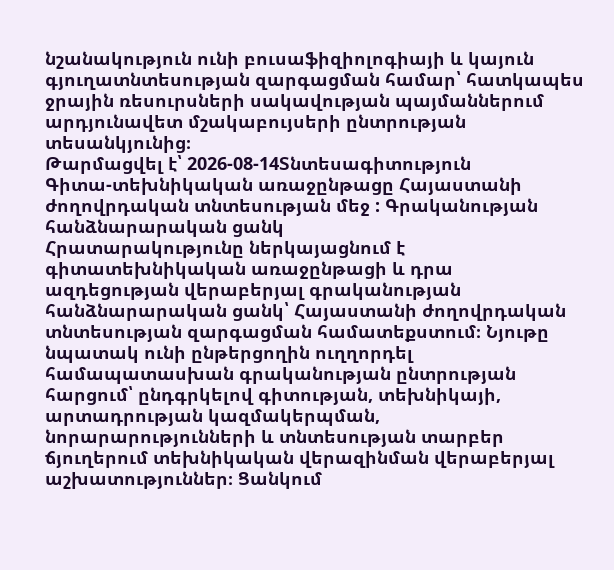նշանակություն ունի բուսաֆիզիոլոգիայի և կայուն գյուղատնտեսության զարգացման համար՝ հատկապես ջրային ռեսուրսների սակավության պայմաններում արդյունավետ մշակաբույսերի ընտրության տեսանկյունից։
Թարմացվել է՝ 2026-08-14Տնտեսագիտություն
Գիտա-տեխնիկական առաջընթացը Հայաստանի ժողովրդական տնտեսության մեջ : Գրականության հանձնարարական ցանկ
Հրատարակությունը ներկայացնում է գիտատեխնիկական առաջընթացի և դրա ազդեցության վերաբերյալ գրականության հանձնարարական ցանկ՝ Հայաստանի ժողովրդական տնտեսության զարգացման համատեքստում։ Նյութը նպատակ ունի ընթերցողին ուղղորդել համապատասխան գրականության ընտրության հարցում՝ ընդգրկելով գիտության, տեխնիկայի, արտադրության կազմակերպման, նորարարությունների և տնտեսության տարբեր ճյուղերում տեխնիկական վերազինման վերաբերյալ աշխատություններ։ Ցանկում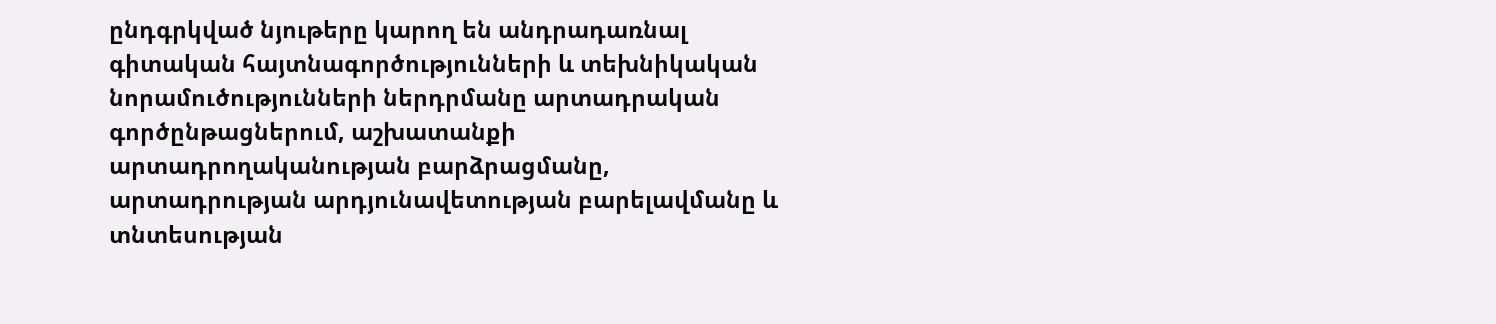ընդգրկված նյութերը կարող են անդրադառնալ գիտական հայտնագործությունների և տեխնիկական նորամուծությունների ներդրմանը արտադրական գործընթացներում, աշխատանքի արտադրողականության բարձրացմանը, արտադրության արդյունավետության բարելավմանը և տնտեսության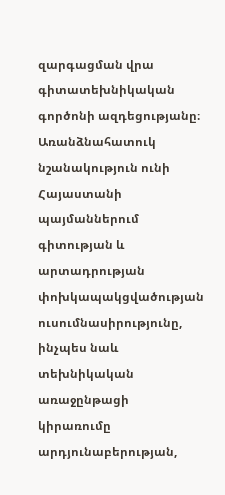զարգացման վրա գիտատեխնիկական գործոնի ազդեցությանը։ Առանձնահատուկ նշանակություն ունի Հայաստանի պայմաններում գիտության և արտադրության փոխկապակցվածության ուսումնասիրությունը, ինչպես նաև տեխնիկական առաջընթացի կիրառումը արդյունաբերության,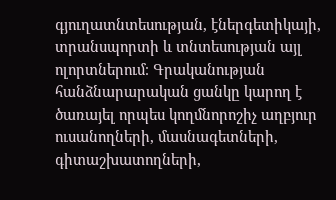գյուղատնտեսության, էներգետիկայի, տրանսպորտի և տնտեսության այլ ոլորտներում։ Գրականության հանձնարարական ցանկը կարող է ծառայել որպես կողմնորոշիչ աղբյուր ուսանողների, մասնագետների, գիտաշխատողների,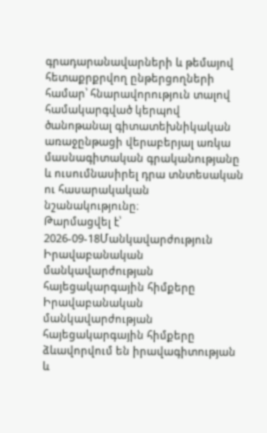գրադարանավարների և թեմայով հետաքրքրվող ընթերցողների համար՝ հնարավորություն տալով համակարգված կերպով ծանոթանալ գիտատեխնիկական առաջընթացի վերաբերյալ առկա մասնագիտական գրականությանը և ուսումնասիրել դրա տնտեսական ու հասարակական նշանակությունը։
Թարմացվել է՝ 2026-09-18Մանկավարժություն
Իրավաբանական մանկավարժության հայեցակարգային հիմքերը
Իրավաբանական մանկավարժության հայեցակարգային հիմքերը ձևավորվում են իրավագիտության և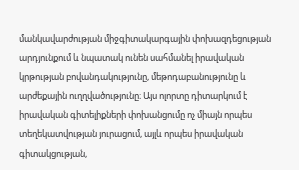մանկավարժության միջգիտակարգային փոխազդեցության արդյունքում և նպատակ ունեն սահմանել իրավական կրթության բովանդակությունը, մեթոդաբանությունը և արժեքային ուղղվածությունը։ Այս ոլորտը դիտարկում է իրավական գիտելիքների փոխանցումը ոչ միայն որպես տեղեկատվության յուրացում, այլև որպես իրավական գիտակցության,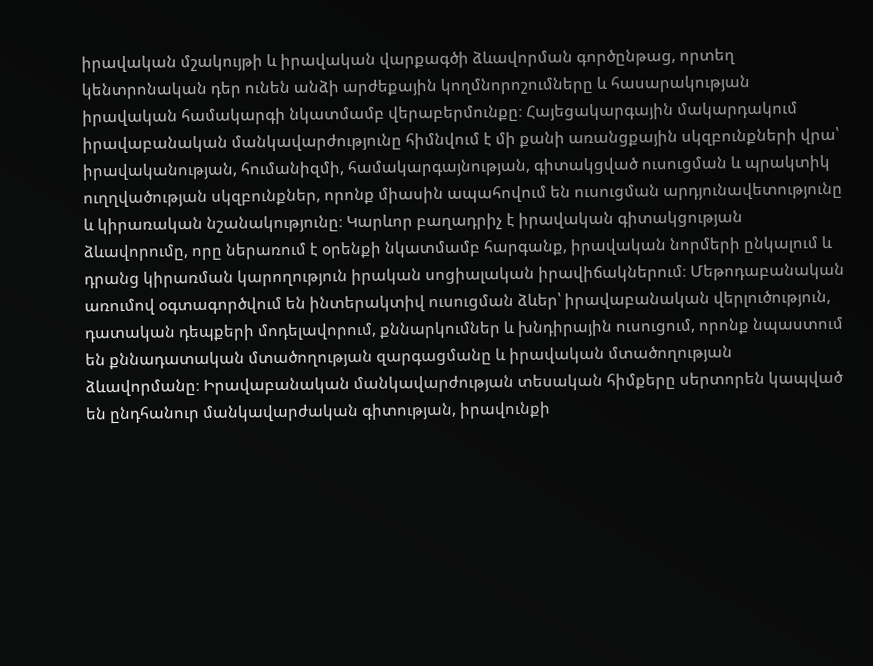իրավական մշակույթի և իրավական վարքագծի ձևավորման գործընթաց, որտեղ կենտրոնական դեր ունեն անձի արժեքային կողմնորոշումները և հասարակության իրավական համակարգի նկատմամբ վերաբերմունքը։ Հայեցակարգային մակարդակում իրավաբանական մանկավարժությունը հիմնվում է մի քանի առանցքային սկզբունքների վրա՝ իրավականության, հումանիզմի, համակարգայնության, գիտակցված ուսուցման և պրակտիկ ուղղվածության սկզբունքներ, որոնք միասին ապահովում են ուսուցման արդյունավետությունը և կիրառական նշանակությունը։ Կարևոր բաղադրիչ է իրավական գիտակցության ձևավորումը, որը ներառում է օրենքի նկատմամբ հարգանք, իրավական նորմերի ընկալում և դրանց կիրառման կարողություն իրական սոցիալական իրավիճակներում։ Մեթոդաբանական առումով օգտագործվում են ինտերակտիվ ուսուցման ձևեր՝ իրավաբանական վերլուծություն, դատական դեպքերի մոդելավորում, քննարկումներ և խնդիրային ուսուցում, որոնք նպաստում են քննադատական մտածողության զարգացմանը և իրավական մտածողության ձևավորմանը։ Իրավաբանական մանկավարժության տեսական հիմքերը սերտորեն կապված են ընդհանուր մանկավարժական գիտության, իրավունքի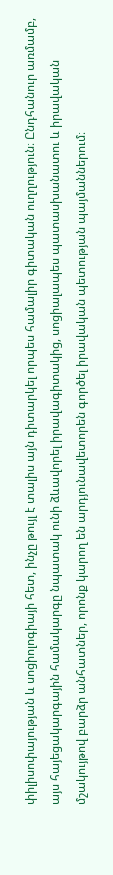փիլիսոփայության և սոցիոլոգիայի հետ, ինչը թույլ է տալիս այն դիտարկել որպես համալիր գիտական ուղղություն։ Ընդհանուր առմամբ, այս հայեցակարգային համակարգը նպատակ ունի ձևավորել իրավագիտակից, սոցիալապես պատասխանատու և իրավական մշակույթով բարձր անհատներ, որոնք կարող են արդյունավետորեն գործել իրավական պետության պայմաններում։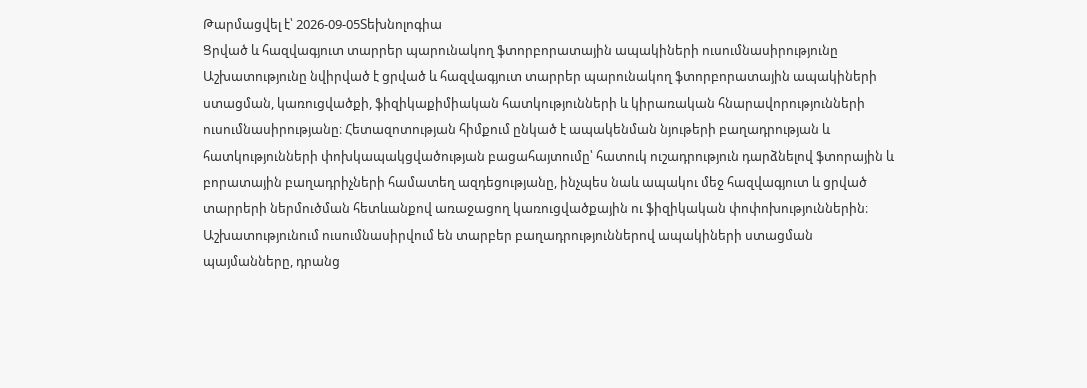Թարմացվել է՝ 2026-09-05Տեխնոլոգիա
Ցրված և հազվագյուտ տարրեր պարունակող ֆտորբորատային ապակիների ուսումնասիրությունը
Աշխատությունը նվիրված է ցրված և հազվագյուտ տարրեր պարունակող ֆտորբորատային ապակիների ստացման, կառուցվածքի, ֆիզիկաքիմիական հատկությունների և կիրառական հնարավորությունների ուսումնասիրությանը։ Հետազոտության հիմքում ընկած է ապակենման նյութերի բաղադրության և հատկությունների փոխկապակցվածության բացահայտումը՝ հատուկ ուշադրություն դարձնելով ֆտորային և բորատային բաղադրիչների համատեղ ազդեցությանը, ինչպես նաև ապակու մեջ հազվագյուտ և ցրված տարրերի ներմուծման հետևանքով առաջացող կառուցվածքային ու ֆիզիկական փոփոխություններին։ Աշխատությունում ուսումնասիրվում են տարբեր բաղադրություններով ապակիների ստացման պայմանները, դրանց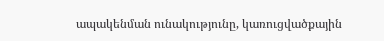ապակենման ունակությունը, կառուցվածքային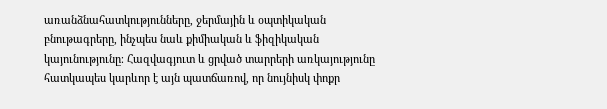առանձնահատկությունները, ջերմային և օպտիկական բնութագրերը, ինչպես նաև քիմիական և ֆիզիկական կայունությունը։ Հազվագյուտ և ցրված տարրերի առկայությունը հատկապես կարևոր է այն պատճառով, որ նույնիսկ փոքր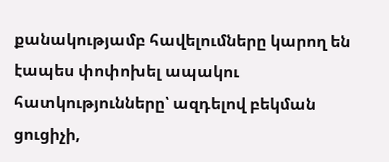քանակությամբ հավելումները կարող են էապես փոփոխել ապակու հատկությունները՝ ազդելով բեկման ցուցիչի,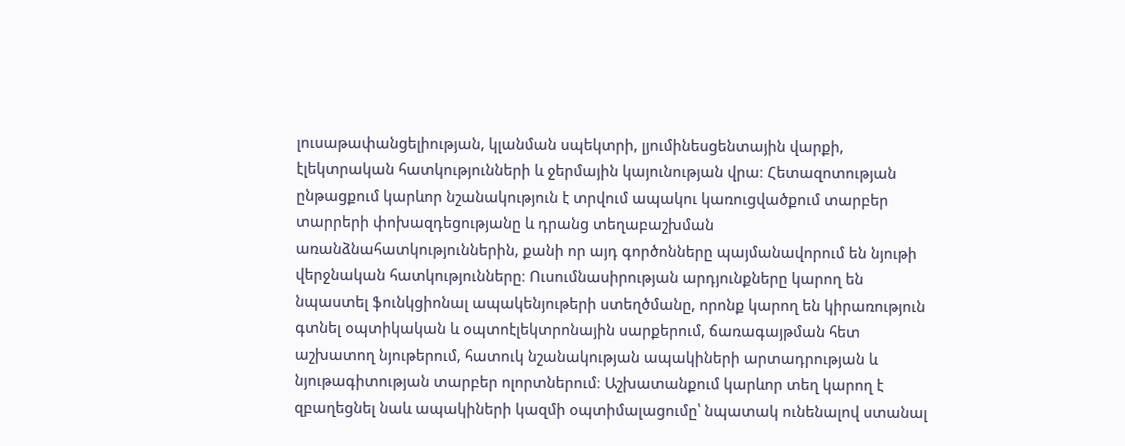լուսաթափանցելիության, կլանման սպեկտրի, լյումինեսցենտային վարքի, էլեկտրական հատկությունների և ջերմային կայունության վրա։ Հետազոտության ընթացքում կարևոր նշանակություն է տրվում ապակու կառուցվածքում տարբեր տարրերի փոխազդեցությանը և դրանց տեղաբաշխման առանձնահատկություններին, քանի որ այդ գործոնները պայմանավորում են նյութի վերջնական հատկությունները։ Ուսումնասիրության արդյունքները կարող են նպաստել ֆունկցիոնալ ապակենյութերի ստեղծմանը, որոնք կարող են կիրառություն գտնել օպտիկական և օպտոէլեկտրոնային սարքերում, ճառագայթման հետ աշխատող նյութերում, հատուկ նշանակության ապակիների արտադրության և նյութագիտության տարբեր ոլորտներում։ Աշխատանքում կարևոր տեղ կարող է զբաղեցնել նաև ապակիների կազմի օպտիմալացումը՝ նպատակ ունենալով ստանալ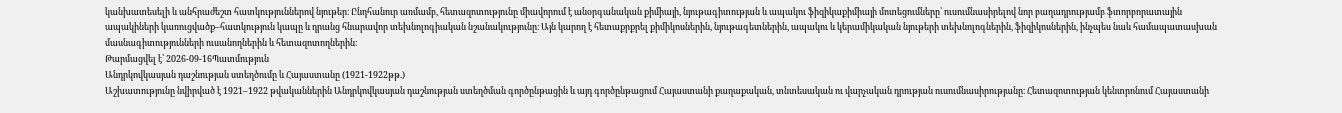կանխատեսելի և անհրաժեշտ հատկություններով նյութեր։ Ընդհանուր առմամբ, հետազոտությունը միավորում է անօրգանական քիմիայի, նյութագիտության և ապակու ֆիզիկաքիմիայի մոտեցումները՝ ուսումնասիրելով նոր բաղադրությամբ ֆտորբորատային ապակիների կառուցվածք–հատկություն կապը և դրանց հնարավոր տեխնոլոգիական նշանակությունը։ Այն կարող է հետաքրքրել քիմիկոսներին, նյութագետներին, ապակու և կերամիկական նյութերի տեխնոլոգներին, ֆիզիկոսներին, ինչպես նաև համապատասխան մասնագիտությունների ուսանողներին և հետազոտողներին։
Թարմացվել է՝ 2026-09-16Պատմություն
Անդրկովկասյան դաշնության ստեղծումը և Հայաստանը (1921-1922թթ.)
Աշխատությունը նվիրված է 1921–1922 թվականներին Անդրկովկասյան դաշնության ստեղծման գործընթացին և այդ գործընթացում Հայաստանի քաղաքական, տնտեսական ու վարչական դրության ուսումնասիրությանը։ Հետազոտության կենտրոնում Հայաստանի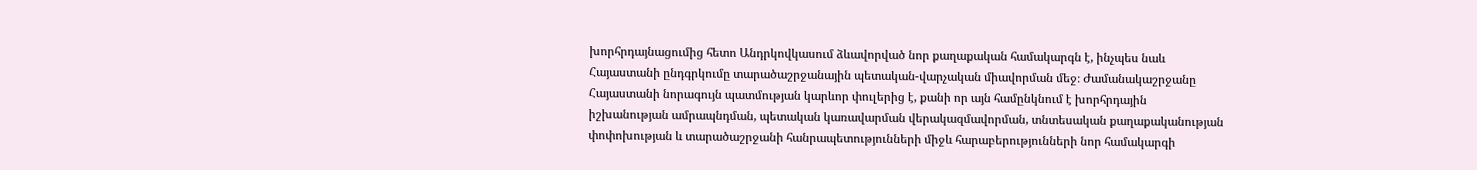խորհրդայնացումից հետո Անդրկովկասում ձևավորված նոր քաղաքական համակարգն է, ինչպես նաև Հայաստանի ընդգրկումը տարածաշրջանային պետական-վարչական միավորման մեջ։ Ժամանակաշրջանը Հայաստանի նորագույն պատմության կարևոր փուլերից է, քանի որ այն համընկնում է խորհրդային իշխանության ամրապնդման, պետական կառավարման վերակազմավորման, տնտեսական քաղաքականության փոփոխության և տարածաշրջանի հանրապետությունների միջև հարաբերությունների նոր համակարգի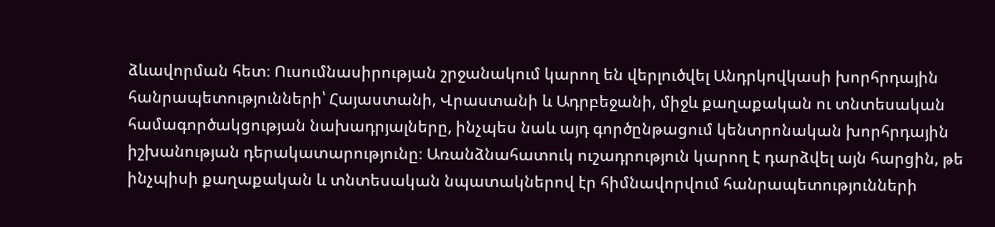ձևավորման հետ։ Ուսումնասիրության շրջանակում կարող են վերլուծվել Անդրկովկասի խորհրդային հանրապետությունների՝ Հայաստանի, Վրաստանի և Ադրբեջանի, միջև քաղաքական ու տնտեսական համագործակցության նախադրյալները, ինչպես նաև այդ գործընթացում կենտրոնական խորհրդային իշխանության դերակատարությունը։ Առանձնահատուկ ուշադրություն կարող է դարձվել այն հարցին, թե ինչպիսի քաղաքական և տնտեսական նպատակներով էր հիմնավորվում հանրապետությունների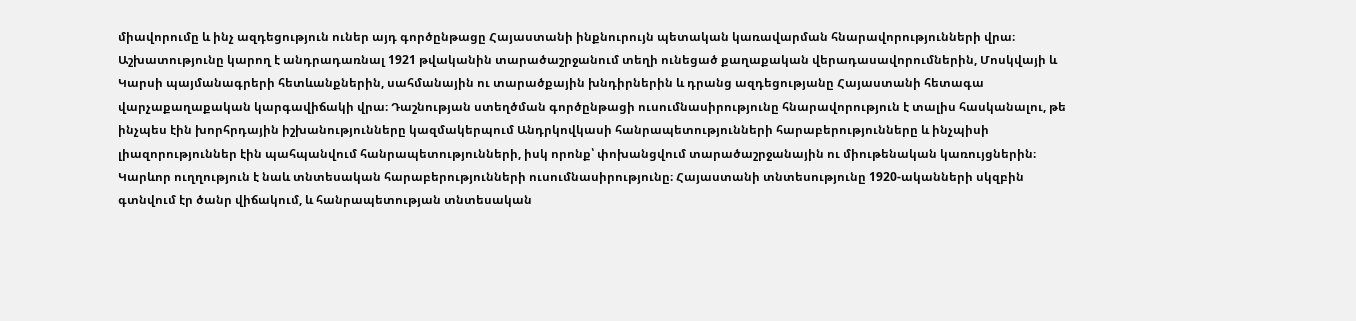միավորումը և ինչ ազդեցություն ուներ այդ գործընթացը Հայաստանի ինքնուրույն պետական կառավարման հնարավորությունների վրա։ Աշխատությունը կարող է անդրադառնալ 1921 թվականին տարածաշրջանում տեղի ունեցած քաղաքական վերադասավորումներին, Մոսկվայի և Կարսի պայմանագրերի հետևանքներին, սահմանային ու տարածքային խնդիրներին և դրանց ազդեցությանը Հայաստանի հետագա վարչաքաղաքական կարգավիճակի վրա։ Դաշնության ստեղծման գործընթացի ուսումնասիրությունը հնարավորություն է տալիս հասկանալու, թե ինչպես էին խորհրդային իշխանությունները կազմակերպում Անդրկովկասի հանրապետությունների հարաբերությունները և ինչպիսի լիազորություններ էին պահպանվում հանրապետությունների, իսկ որոնք՝ փոխանցվում տարածաշրջանային ու միութենական կառույցներին։ Կարևոր ուղղություն է նաև տնտեսական հարաբերությունների ուսումնասիրությունը։ Հայաստանի տնտեսությունը 1920-ականների սկզբին գտնվում էր ծանր վիճակում, և հանրապետության տնտեսական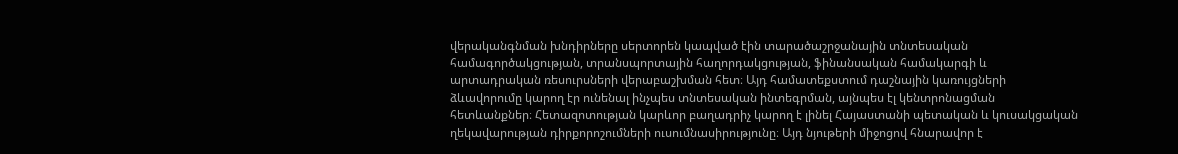վերականգնման խնդիրները սերտորեն կապված էին տարածաշրջանային տնտեսական համագործակցության, տրանսպորտային հաղորդակցության, ֆինանսական համակարգի և արտադրական ռեսուրսների վերաբաշխման հետ։ Այդ համատեքստում դաշնային կառույցների ձևավորումը կարող էր ունենալ ինչպես տնտեսական ինտեգրման, այնպես էլ կենտրոնացման հետևանքներ։ Հետազոտության կարևոր բաղադրիչ կարող է լինել Հայաստանի պետական և կուսակցական ղեկավարության դիրքորոշումների ուսումնասիրությունը։ Այդ նյութերի միջոցով հնարավոր է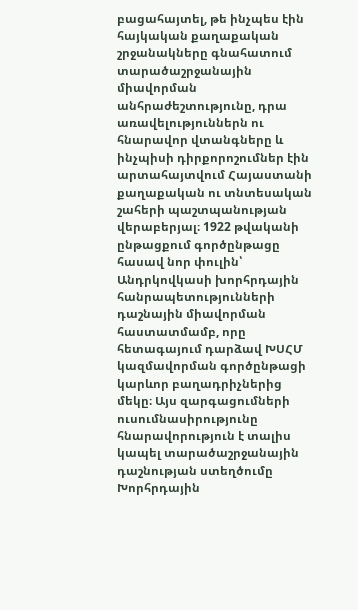բացահայտել, թե ինչպես էին հայկական քաղաքական շրջանակները գնահատում տարածաշրջանային միավորման անհրաժեշտությունը, դրա առավելություններն ու հնարավոր վտանգները և ինչպիսի դիրքորոշումներ էին արտահայտվում Հայաստանի քաղաքական ու տնտեսական շահերի պաշտպանության վերաբերյալ։ 1922 թվականի ընթացքում գործընթացը հասավ նոր փուլին՝ Անդրկովկասի խորհրդային հանրապետությունների դաշնային միավորման հաստատմամբ, որը հետագայում դարձավ ԽՍՀՄ կազմավորման գործընթացի կարևոր բաղադրիչներից մեկը։ Այս զարգացումների ուսումնասիրությունը հնարավորություն է տալիս կապել տարածաշրջանային դաշնության ստեղծումը Խորհրդային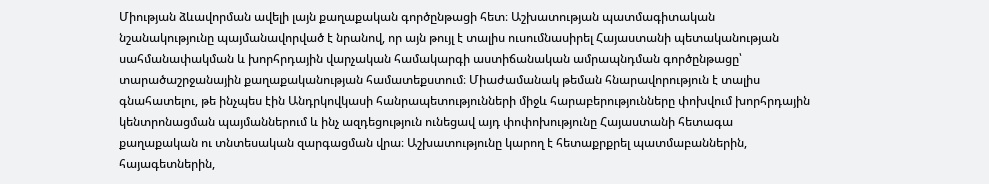Միության ձևավորման ավելի լայն քաղաքական գործընթացի հետ։ Աշխատության պատմագիտական նշանակությունը պայմանավորված է նրանով, որ այն թույլ է տալիս ուսումնասիրել Հայաստանի պետականության սահմանափակման և խորհրդային վարչական համակարգի աստիճանական ամրապնդման գործընթացը՝ տարածաշրջանային քաղաքականության համատեքստում։ Միաժամանակ թեման հնարավորություն է տալիս գնահատելու, թե ինչպես էին Անդրկովկասի հանրապետությունների միջև հարաբերությունները փոխվում խորհրդային կենտրոնացման պայմաններում և ինչ ազդեցություն ունեցավ այդ փոփոխությունը Հայաստանի հետագա քաղաքական ու տնտեսական զարգացման վրա։ Աշխատությունը կարող է հետաքրքրել պատմաբաններին, հայագետներին,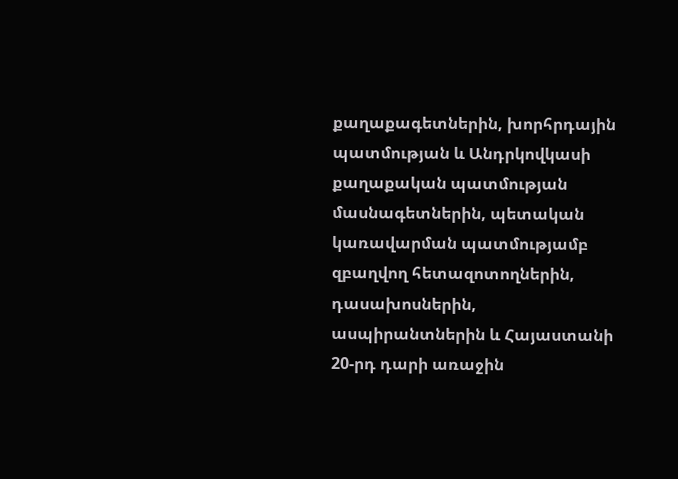քաղաքագետներին, խորհրդային պատմության և Անդրկովկասի քաղաքական պատմության մասնագետներին, պետական կառավարման պատմությամբ զբաղվող հետազոտողներին, դասախոսներին, ասպիրանտներին և Հայաստանի 20-րդ դարի առաջին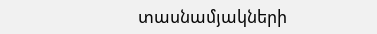տասնամյակների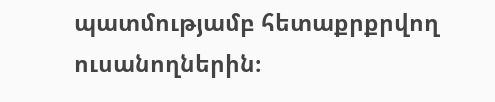պատմությամբ հետաքրքրվող ուսանողներին։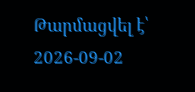Թարմացվել է՝ 2026-09-02